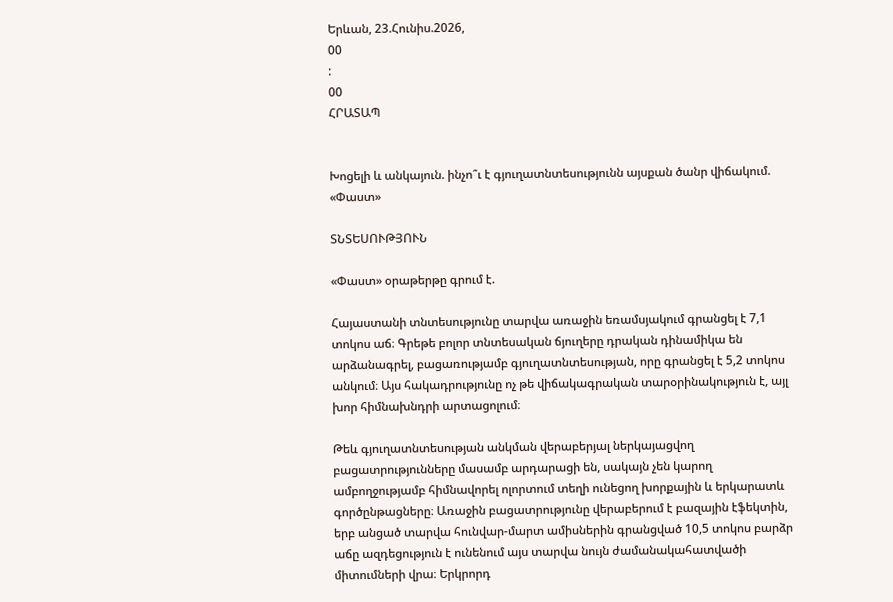Երևան, 23.Հունիս.2026,
00
:
00
ՀՐԱՏԱՊ


Խոցելի և անկայուն. ինչո՞ւ է գյուղատնտեսությունն այսքան ծանր վիճակում. «Փաստ»

ՏՆՏԵՍՈՒԹՅՈՒՆ

«Փաստ» օրաթերթը գրում է.

Հայաստանի տնտեսությունը տարվա առաջին եռամսյակում գրանցել է 7,1 տոկոս աճ։ Գրեթե բոլոր տնտեսական ճյուղերը դրական դինամիկա են արձանագրել, բացառությամբ գյուղատնտեսության, որը գրանցել է 5,2 տոկոս անկում։ Այս հակադրությունը ոչ թե վիճակագրական տարօրինակություն է, այլ խոր հիմնախնդրի արտացոլում։

Թեև գյուղատնտեսության անկման վերաբերյալ ներկայացվող բացատրությունները մասամբ արդարացի են, սակայն չեն կարող ամբողջությամբ հիմնավորել ոլորտում տեղի ունեցող խորքային և երկարատև գործընթացները։ Առաջին բացատրությունը վերաբերում է բազային էֆեկտին, երբ անցած տարվա հունվար-մարտ ամիսներին գրանցված 10,5 տոկոս բարձր աճը ազդեցություն է ունենում այս տարվա նույն ժամանակահատվածի միտումների վրա։ Երկրորդ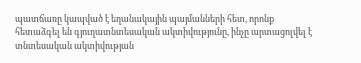պատճառը կապված է եղանակային պայմանների հետ, որոնք հետաձգել են գյուղատնտեսական ակտիվությունը, ինչը արտացոլվել է տնտեսական ակտիվության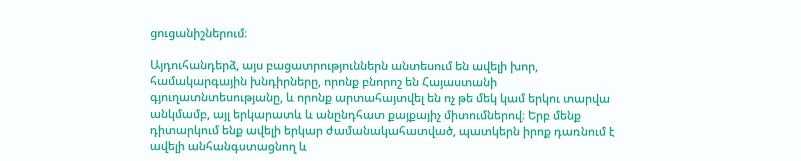ցուցանիշներում։

Այդուհանդերձ, այս բացատրություններն անտեսում են ավելի խոր, համակարգային խնդիրները, որոնք բնորոշ են Հայաստանի գյուղատնտեսությանը, և որոնք արտահայտվել են ոչ թե մեկ կամ երկու տարվա անկմամբ, այլ երկարատև և անընդհատ քայքայիչ միտումներով։ Երբ մենք դիտարկում ենք ավելի երկար ժամանակահատված, պատկերն իրոք դառնում է ավելի անհանգստացնող և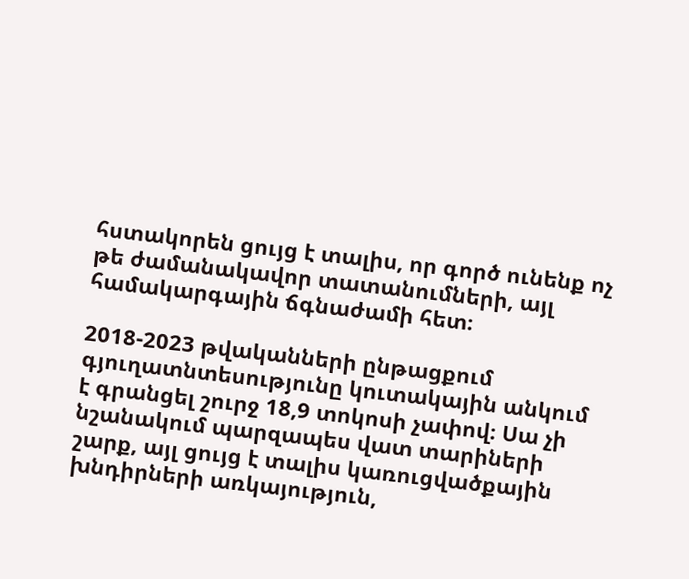հստակորեն ցույց է տալիս, որ գործ ունենք ոչ թե ժամանակավոր տատանումների, այլ համակարգային ճգնաժամի հետ։

2018-2023 թվականների ընթացքում գյուղատնտեսությունը կուտակային անկում է գրանցել շուրջ 18,9 տոկոսի չափով։ Սա չի նշանակում պարզապես վատ տարիների շարք, այլ ցույց է տալիս կառուցվածքային խնդիրների առկայություն,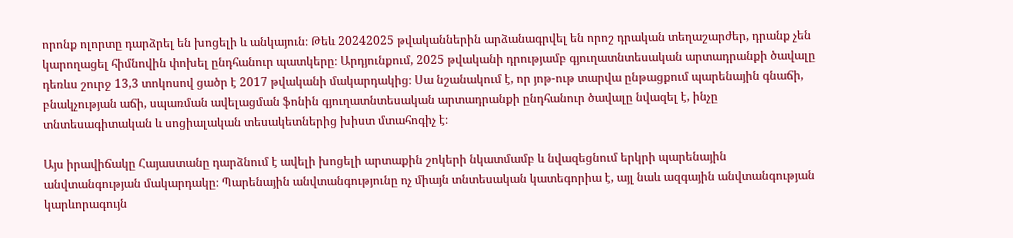որոնք ոլորտը դարձրել են խոցելի և անկայուն։ Թեև 20242025 թվականներին արձանագրվել են որոշ դրական տեղաշարժեր, դրանք չեն կարողացել հիմնովին փոխել ընդհանուր պատկերը։ Արդյունքում, 2025 թվականի դրությամբ գյուղատնտեսական արտադրանքի ծավալը դեռևս շուրջ 13,3 տոկոսով ցածր է 2017 թվականի մակարդակից։ Սա նշանակում է, որ յոթ-ութ տարվա ընթացքում պարենային գնաճի, բնակչության աճի, սպառման ավելացման ֆոնին գյուղատնտեսական արտադրանքի ընդհանուր ծավալը նվազել է, ինչը տնտեսագիտական և սոցիալական տեսակետներից խիստ մտահոգիչ է։

Այս իրավիճակը Հայաստանը դարձնում է ավելի խոցելի արտաքին շոկերի նկատմամբ և նվազեցնում երկրի պարենային անվտանգության մակարդակը։ Պարենային անվտանգությունը ոչ միայն տնտեսական կատեգորիա է, այլ նաև ազգային անվտանգության կարևորագույն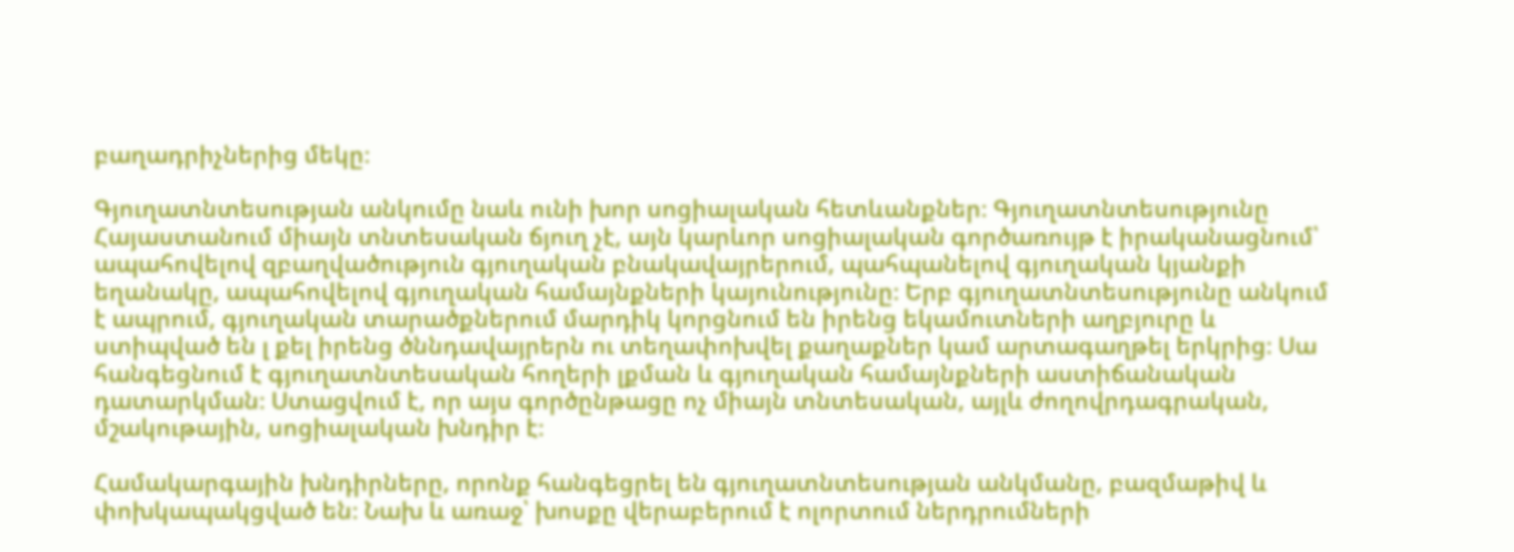բաղադրիչներից մեկը։

Գյուղատնտեսության անկումը նաև ունի խոր սոցիալական հետևանքներ։ Գյուղատնտեսությունը Հայաստանում միայն տնտեսական ճյուղ չէ, այն կարևոր սոցիալական գործառույթ է իրականացնում՝ ապահովելով զբաղվածություն գյուղական բնակավայրերում, պահպանելով գյուղական կյանքի եղանակը, ապահովելով գյուղական համայնքների կայունությունը։ Երբ գյուղատնտեսությունը անկում է ապրում, գյուղական տարածքներում մարդիկ կորցնում են իրենց եկամուտների աղբյուրը և ստիպված են լ քել իրենց ծննդավայրերն ու տեղափոխվել քաղաքներ կամ արտագաղթել երկրից։ Սա հանգեցնում է գյուղատնտեսական հողերի լքման և գյուղական համայնքների աստիճանական դատարկման։ Ստացվում է, որ այս գործընթացը ոչ միայն տնտեսական, այլև ժողովրդագրական, մշակութային, սոցիալական խնդիր է։

Համակարգային խնդիրները, որոնք հանգեցրել են գյուղատնտեսության անկմանը, բազմաթիվ և փոխկապակցված են։ Նախ և առաջ՝ խոսքը վերաբերում է ոլորտում ներդրումների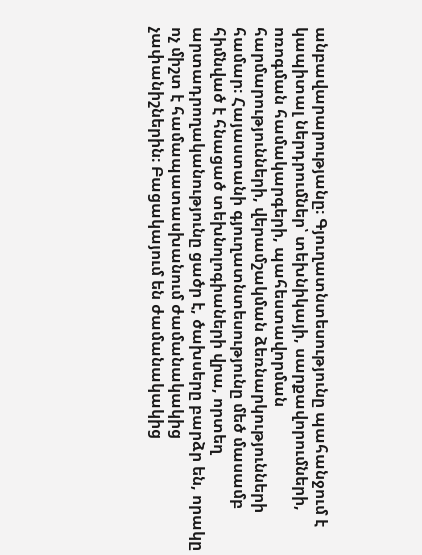անբավարարությանը։ Գյուղատնտեսությունը պահանջում է կապիտալ ներդրումներ՝ տեխնիկայի, սարքավորումների, ոռոգման համակարգերի, պահեստավորման հարմարությունների, վերամշակման ձեռնարկությունների համար։ Հայաստանի գյուղատնտեսությունը մեծ մասամբ հիմնված է հնացած տեխնոլոգիաների վրա, որտեղ արտադրողականությունը ցածր է, ծախսերը բարձր են, որակը ոչ միշտ է համապատասխանում ժամանակակից չափանիշներին։ Բացակայում են ժամանակակից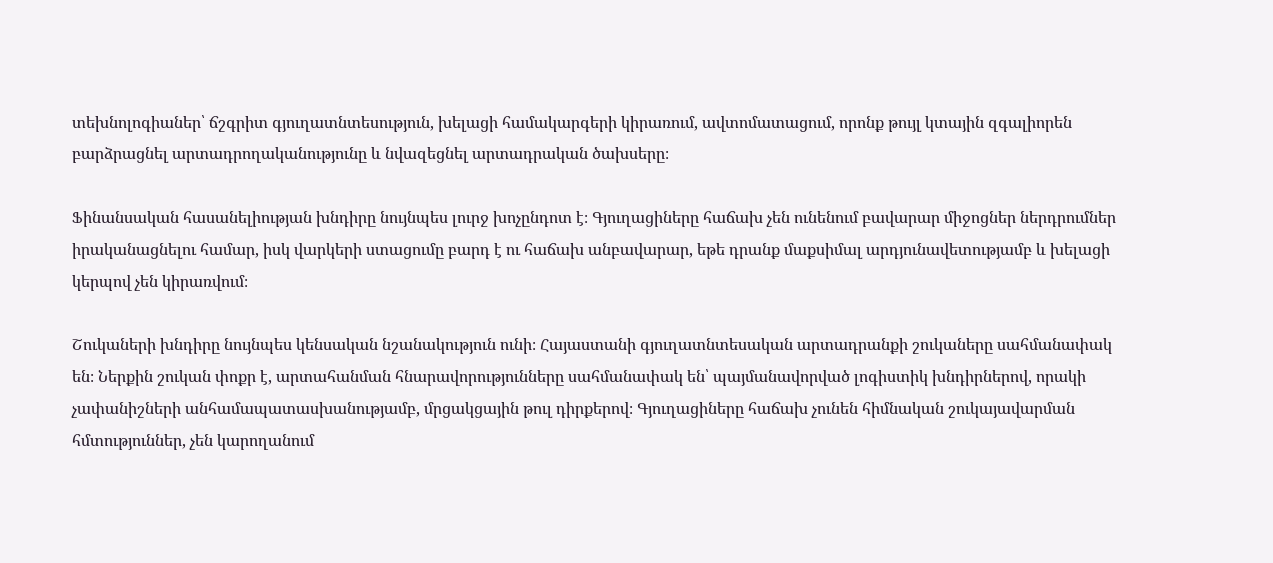տեխնոլոգիաներ՝ ճշգրիտ գյուղատնտեսություն, խելացի համակարգերի կիրառում, ավտոմատացում, որոնք թույլ կտային զգալիորեն բարձրացնել արտադրողականությունը և նվազեցնել արտադրական ծախսերը։

Ֆինանսական հասանելիության խնդիրը նույնպես լուրջ խոչընդոտ է։ Գյուղացիները հաճախ չեն ունենում բավարար միջոցներ ներդրումներ իրականացնելու համար, իսկ վարկերի ստացումը բարդ է ու հաճախ անբավարար, եթե դրանք մաքսիմալ արդյունավետությամբ և խելացի կերպով չեն կիրառվում։

Շուկաների խնդիրը նույնպես կենսական նշանակություն ունի։ Հայաստանի գյուղատնտեսական արտադրանքի շուկաները սահմանափակ են։ Ներքին շուկան փոքր է, արտահանման հնարավորությունները սահմանափակ են՝ պայմանավորված լոգիստիկ խնդիրներով, որակի չափանիշների անհամապատասխանությամբ, մրցակցային թուլ դիրքերով։ Գյուղացիները հաճախ չունեն հիմնական շուկայավարման հմտություններ, չեն կարողանում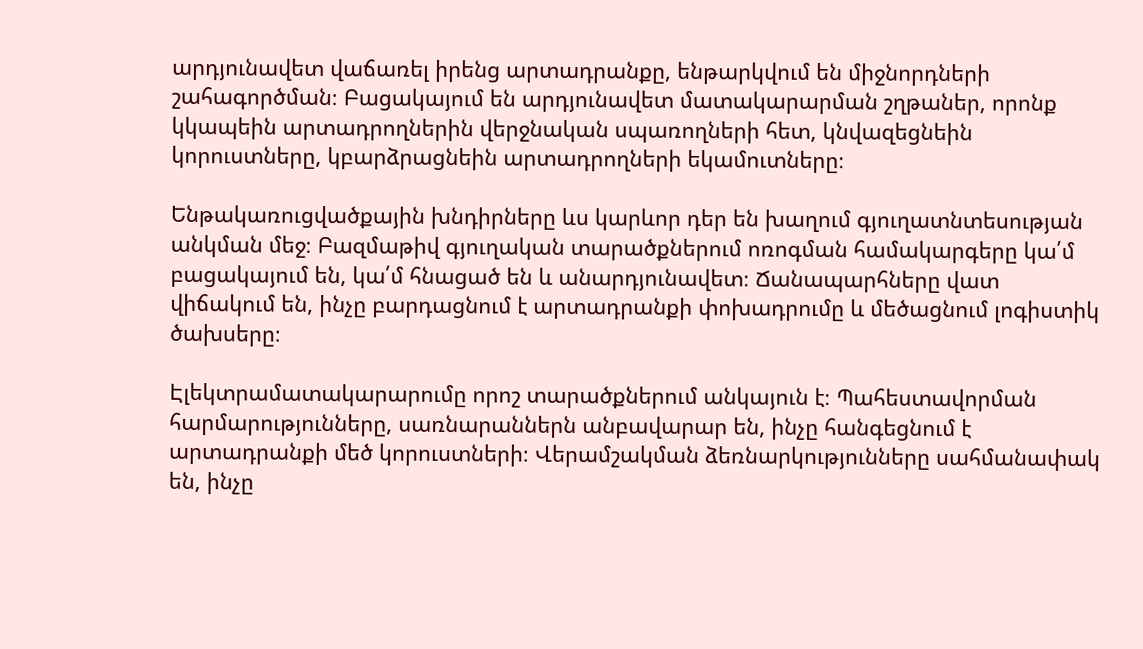արդյունավետ վաճառել իրենց արտադրանքը, ենթարկվում են միջնորդների շահագործման։ Բացակայում են արդյունավետ մատակարարման շղթաներ, որոնք կկապեին արտադրողներին վերջնական սպառողների հետ, կնվազեցնեին կորուստները, կբարձրացնեին արտադրողների եկամուտները։

Ենթակառուցվածքային խնդիրները ևս կարևոր դեր են խաղում գյուղատնտեսության անկման մեջ։ Բազմաթիվ գյուղական տարածքներում ոռոգման համակարգերը կա՛մ բացակայում են, կա՛մ հնացած են և անարդյունավետ։ Ճանապարհները վատ վիճակում են, ինչը բարդացնում է արտադրանքի փոխադրումը և մեծացնում լոգիստիկ ծախսերը։

Էլեկտրամատակարարումը որոշ տարածքներում անկայուն է։ Պահեստավորման հարմարությունները, սառնարաններն անբավարար են, ինչը հանգեցնում է արտադրանքի մեծ կորուստների։ Վերամշակման ձեռնարկությունները սահմանափակ են, ինչը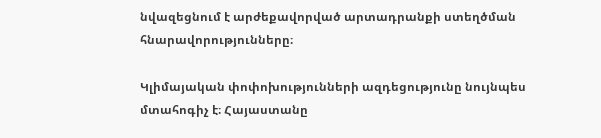նվազեցնում է արժեքավորված արտադրանքի ստեղծման հնարավորությունները։

Կլիմայական փոփոխությունների ազդեցությունը նույնպես մտահոգիչ է։ Հայաստանը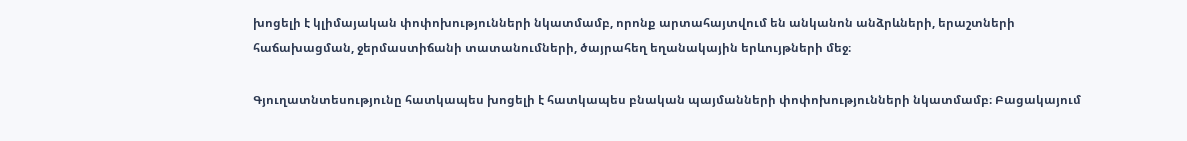խոցելի է կլիմայական փոփոխությունների նկատմամբ, որոնք արտահայտվում են անկանոն անձրևների, երաշտների հաճախացման, ջերմաստիճանի տատանումների, ծայրահեղ եղանակային երևույթների մեջ։

Գյուղատնտեսությունը հատկապես խոցելի է հատկապես բնական պայմանների փոփոխությունների նկատմամբ։ Բացակայում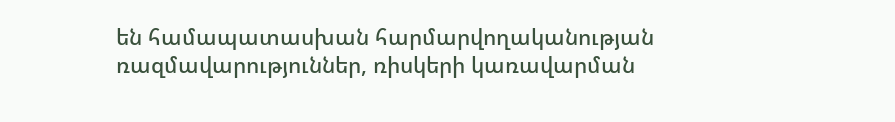են համապատասխան հարմարվողականության ռազմավարություններ, ռիսկերի կառավարման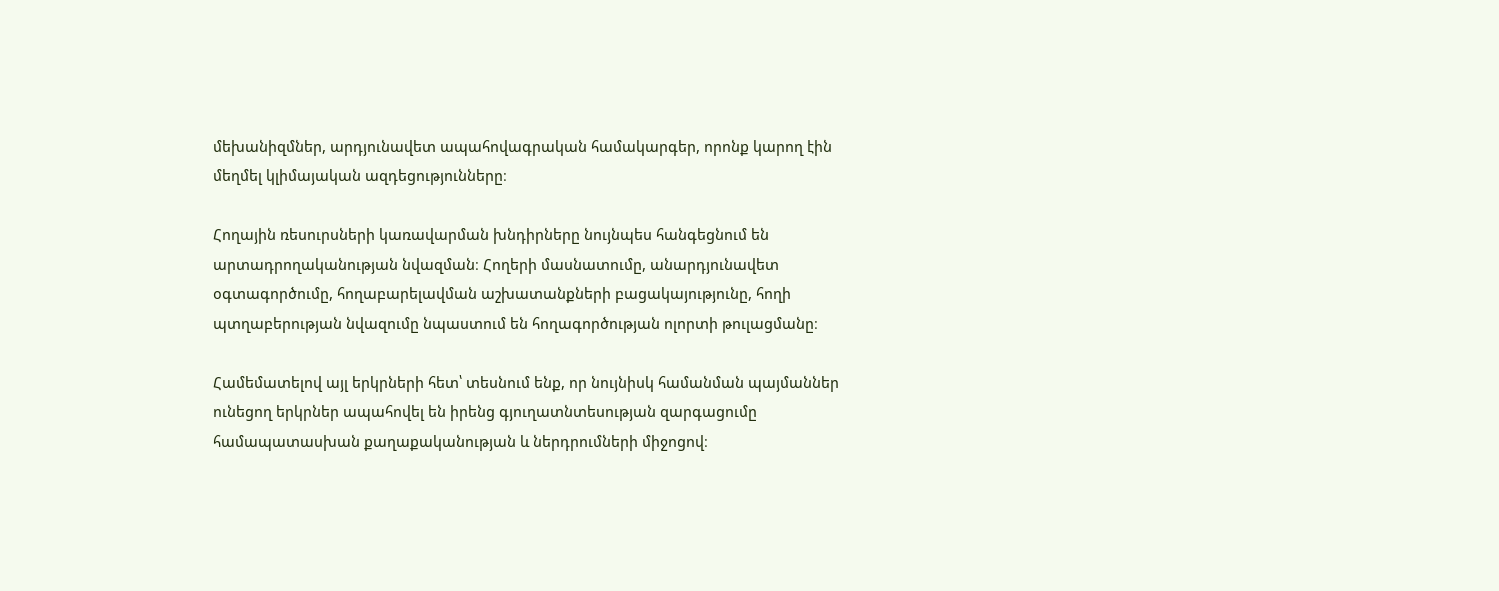մեխանիզմներ, արդյունավետ ապահովագրական համակարգեր, որոնք կարող էին մեղմել կլիմայական ազդեցությունները։

Հողային ռեսուրսների կառավարման խնդիրները նույնպես հանգեցնում են արտադրողականության նվազման։ Հողերի մասնատումը, անարդյունավետ օգտագործումը, հողաբարելավման աշխատանքների բացակայությունը, հողի պտղաբերության նվազումը նպաստում են հողագործության ոլորտի թուլացմանը։

Համեմատելով այլ երկրների հետ՝ տեսնում ենք, որ նույնիսկ համանման պայմաններ ունեցող երկրներ ապահովել են իրենց գյուղատնտեսության զարգացումը համապատասխան քաղաքականության և ներդրումների միջոցով։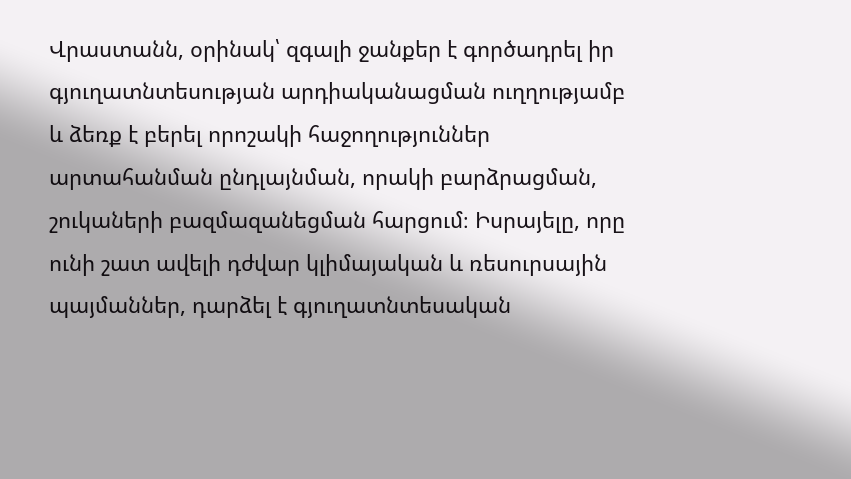Վրաստանն, օրինակ՝ զգալի ջանքեր է գործադրել իր գյուղատնտեսության արդիականացման ուղղությամբ և ձեռք է բերել որոշակի հաջողություններ արտահանման ընդլայնման, որակի բարձրացման, շուկաների բազմազանեցման հարցում։ Իսրայելը, որը ունի շատ ավելի դժվար կլիմայական և ռեսուրսային պայմաններ, դարձել է գյուղատնտեսական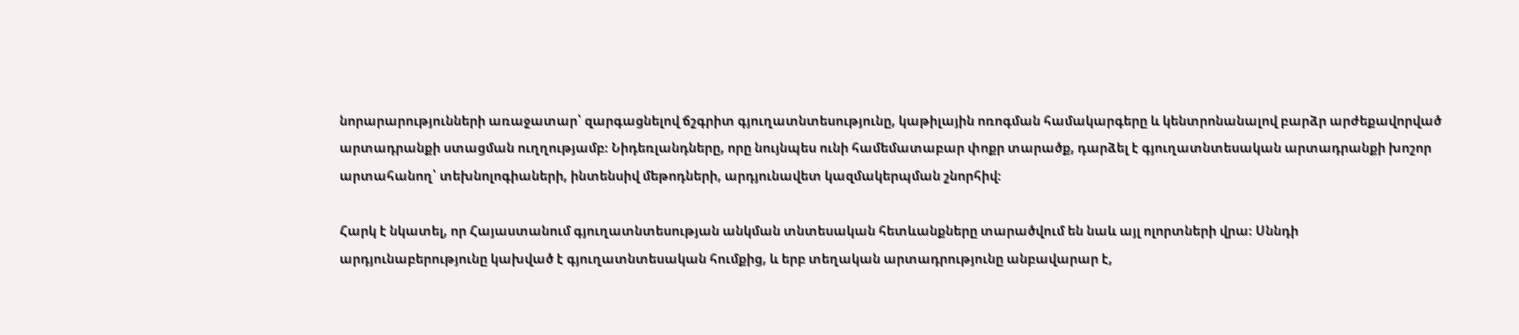նորարարությունների առաջատար՝ զարգացնելով ճշգրիտ գյուղատնտեսությունը, կաթիլային ոռոգման համակարգերը և կենտրոնանալով բարձր արժեքավորված արտադրանքի ստացման ուղղությամբ։ Նիդեռլանդները, որը նույնպես ունի համեմատաբար փոքր տարածք, դարձել է գյուղատնտեսական արտադրանքի խոշոր արտահանող՝ տեխնոլոգիաների, ինտենսիվ մեթոդների, արդյունավետ կազմակերպման շնորհիվ։

Հարկ է նկատել, որ Հայաստանում գյուղատնտեսության անկման տնտեսական հետևանքները տարածվում են նաև այլ ոլորտների վրա։ Սննդի արդյունաբերությունը կախված է գյուղատնտեսական հումքից, և երբ տեղական արտադրությունը անբավարար է,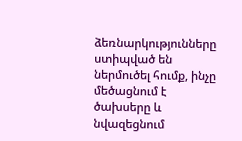ձեռնարկությունները ստիպված են ներմուծել հումք, ինչը մեծացնում է ծախսերը և նվազեցնում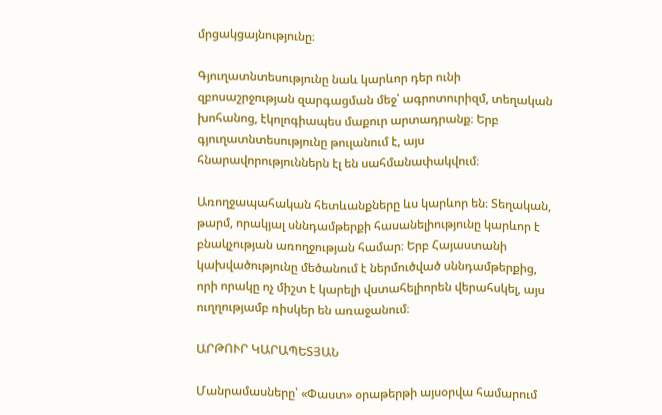մրցակցայնությունը։

Գյուղատնտեսությունը նաև կարևոր դեր ունի զբոսաշրջության զարգացման մեջ՝ ագրոտուրիզմ, տեղական խոհանոց, էկոլոգիապես մաքուր արտադրանք։ Երբ գյուղատնտեսությունը թուլանում է, այս հնարավորություններն էլ են սահմանափակվում։

Առողջապահական հետևանքները ևս կարևոր են։ Տեղական, թարմ, որակյալ սննդամթերքի հասանելիությունը կարևոր է բնակչության առողջության համար։ Երբ Հայաստանի կախվածությունը մեծանում է ներմուծված սննդամթերքից, որի որակը ոչ միշտ է կարելի վստահելիորեն վերահսկել, այս ուղղությամբ ռիսկեր են առաջանում։

ԱՐԹՈՒՐ ԿԱՐԱՊԵՏՅԱՆ

Մանրամասները՝ «Փաստ» օրաթերթի այսօրվա համարում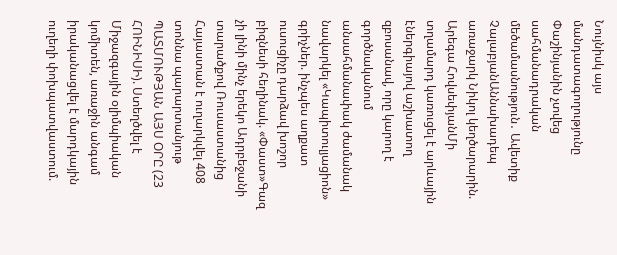Նույնիսկ այս մանդատագողությունը Փաշինյանին չտվեց սահմանադրական մեծամասնություն․ Ավետիք ՉալաբյանԱննախադեպ առաջարկ Նիկոլ կեղծարարին. Արեգա ՀովսեփյանՄի տղամարդ կառուցել է արևային էներգիայով աշխատող զբոսանավ, որը կարող է գործնականում անսահմանափակ ժամանակ նավարկել «Կապիտուլյացիոն» գրիչներ. ինչպես աղքատ ուսուցիչը դարձավ խոշոր բիզնեսի հեղինակ. «Փաստ»Գազ չի լինի մինչ երեկո Ադրբեջանի տարածքով Ռուսաստանից Հայաստան է ուղարկվել 408 տոննա պարարտանյութ ՊԱՏՄՈՒԹՅԱՆ ԱՅՍ ՕՐԸ (23 ՀՈԻՆԻՍԻ). Ստեղծվել է Միջազգային օլիմպիական կոմիտեն, առաջին անգամ իրականացվել է մարդկային ուղեղի փոխպատվաստում.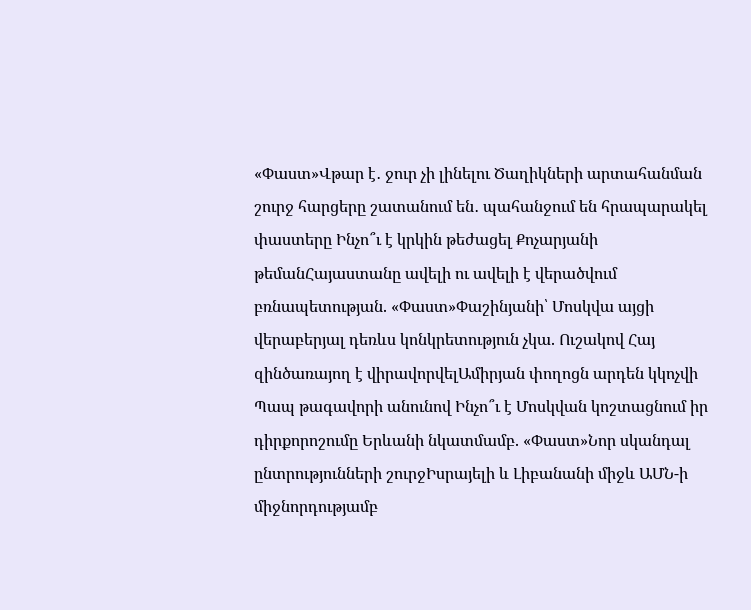«Փաստ»Վթար է․ ջուր չի լինելու Ծաղիկների արտահանման շուրջ հարցերը շատանում են․ պահանջում են հրապարակել փաստերը Ինչո՞ւ է կրկին թեժացել Քոչարյանի թեմանՀայաստանը ավելի ու ավելի է վերածվում բռնապետության. «Փաստ»Փաշինյանի՝ Մոսկվա այցի վերաբերյալ դեռևս կոնկրետություն չկա. Ուշակով Հայ զինծառայող է վիրավորվելԱմիրյան փողոցն արդեն կկոչվի Պապ թագավորի անունով Ինչո՞ւ է Մոսկվան կոշտացնում իր դիրքորոշումը Երևանի նկատմամբ. «Փաստ»Նոր սկանդալ ընտրությունների շուրջԻսրայելի և Լիբանանի միջև ԱՄՆ-ի միջնորդությամբ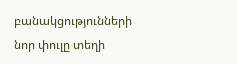բանակցությունների նոր փուլը տեղի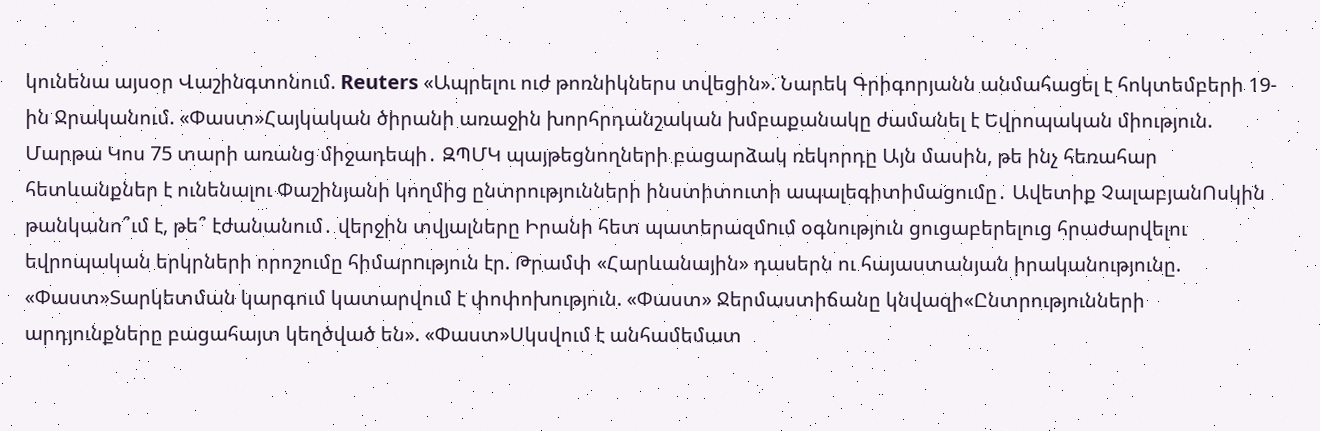կունենա այսօր Վաշինգտոնում. Reuters «Ապրելու ուժ թոռնիկներս տվեցին». Նարեկ Գրիգորյանն անմահացել է հոկտեմբերի 19-ին Ջրականում. «Փաստ»Հայկական ծիրանի առաջին խորհրդանշական խմբաքանակը ժամանել է Եվրոպական միություն. Մարթա Կոս 75 տարի առանց միջադեպի․ ԶՊՄԿ պայթեցնողների բացարձակ ռեկորդը Այն մասին, թե ինչ հեռահար հետևանքներ է ունենալու Փաշինյանի կողմից ընտրությունների ինստիտուտի ապալեգիտիմացումը․ Ավետիք ՉալաբյանՈսկին թանկանո՞ւմ է, թե՞ էժանանում․ վերջին տվյալները Իրանի հետ պատերազմnւմ օգնություն ցուցաբերելուց հրաժարվելու եվրոպական երկրների որոշումը հիմարnւթյուն էր. Թրամփ «Հարևանային» դասերն ու հայաստանյան իրականությունը. «Փաստ»Տարկետման կարգում կատարվում է փոփոխություն. «Փաստ» Ջերմաստիճանը կնվազի«Ընտրությունների արդյունքները բացահայտ կեղծված են». «Փաստ»Սկսվում է անհամեմատ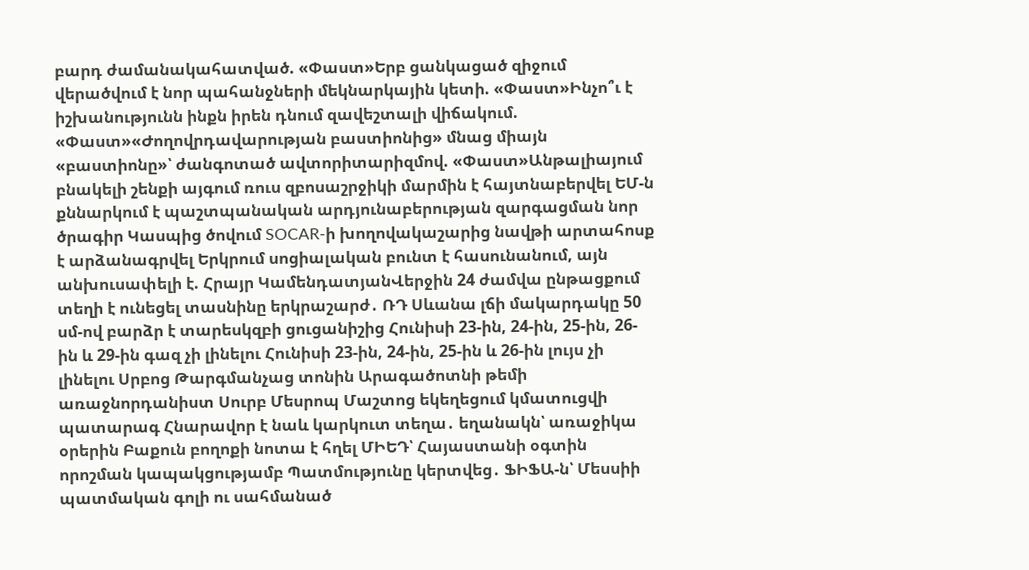բարդ ժամանակահատված. «Փաստ»Երբ ցանկացած զիջում վերածվում է նոր պահանջների մեկնարկային կետի. «Փաստ»Ինչո՞ւ է իշխանությունն ինքն իրեն դնում զավեշտալի վիճակում. «Փաստ»«Ժողովրդավարության բաստիոնից» մնաց միայն «բաստիոնը»՝ ժանգոտած ավտորիտարիզմով. «Փաստ»Անթալիայում բնակելի շենքի այգում ռուս զբոսաշրջիկի մարմին է հայտնաբերվել ԵՄ-ն քննարկում է պաշտպանական արդյունաբերության զարգացման նոր ծրագիր Կասպից ծովում SOCAR-ի խողովակաշարից նավթի արտահոսք է արձանագրվել Երկրում սոցիալական բունտ է հասունանում, այն անխուսափելի է. Հրայր ԿամենդատյանՎերջին 24 ժամվա ընթացքում տեղի է ունեցել տասնինը երկրաշարժ․ ՌԴ Սևանա լճի մակարդակը 50 սմ-ով բարձր է տարեսկզբի ցուցանիշից Հունիսի 23-ին, 24-ին, 25-ին, 26-ին և 29-ին գազ չի լինելու Հունիսի 23-ին, 24-ին, 25-ին և 26-ին լույս չի լինելու Սրբոց Թարգմանչաց տոնին Արագածոտնի թեմի առաջնորդանիստ Սուրբ Մեսրոպ Մաշտոց եկեղեցում կմատուցվի պատարագ Հնարավոր է նաև կարկուտ տեղա․ եղանակն՝ առաջիկա օրերին Բաքուն բողոքի նոտա է հղել ՄԻԵԴ՝ Հայաստանի օգտին որոշման կապակցությամբ Պատմությունը կերտվեց․ ՖԻՖԱ-ն՝ Մեսսիի պատմական գոլի ու սահմանած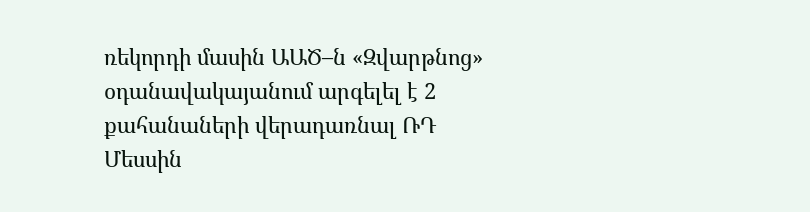ռեկորդի մասին ԱԱԾ–ն «Զվարթնոց» օդանավակայանում արգելել է 2 քահանաների վերադառնալ ՌԴ Մեսսին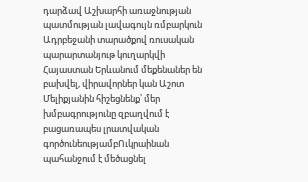դարձավ Աշխարհի առաջնության պատմության լավագույն ռմբարկուն Ադրբեջանի տարածքով ռուսական պարարտանյութ կուղարկվի Հայաստան Երևանում մեքենաներ են բախվել, վիրավորներ կան Աշոտ Մելիքյանին հիշեցնենք՝ մեր խմբագրությունը զբաղվում է բացառապես լրատվական գործունեությամբՈւկրաինան պահանջում է մեծացնել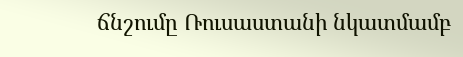ճնշումը Ռուսաստանի նկատմամբ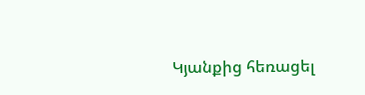Կյանքից հեռացել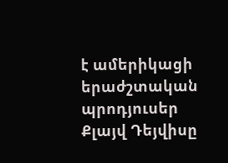է ամերիկացի երաժշտական պրոդյուսեր Քլայվ Դեյվիսը